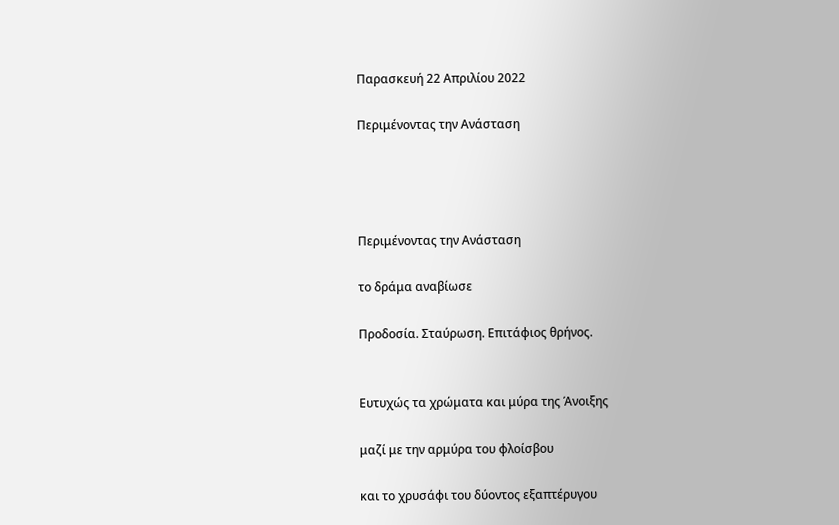Παρασκευή 22 Απριλίου 2022

Περιμένοντας την Ανάσταση




Περιμένοντας την Ανάσταση

το δράμα αναβίωσε

Προδοσία. Σταύρωση. Επιτάφιος θρήνος.


Ευτυχώς τα χρώματα και μύρα της Άνοιξης

μαζί με την αρμύρα του φλοίσβου

και το χρυσάφι του δύοντος εξαπτέρυγου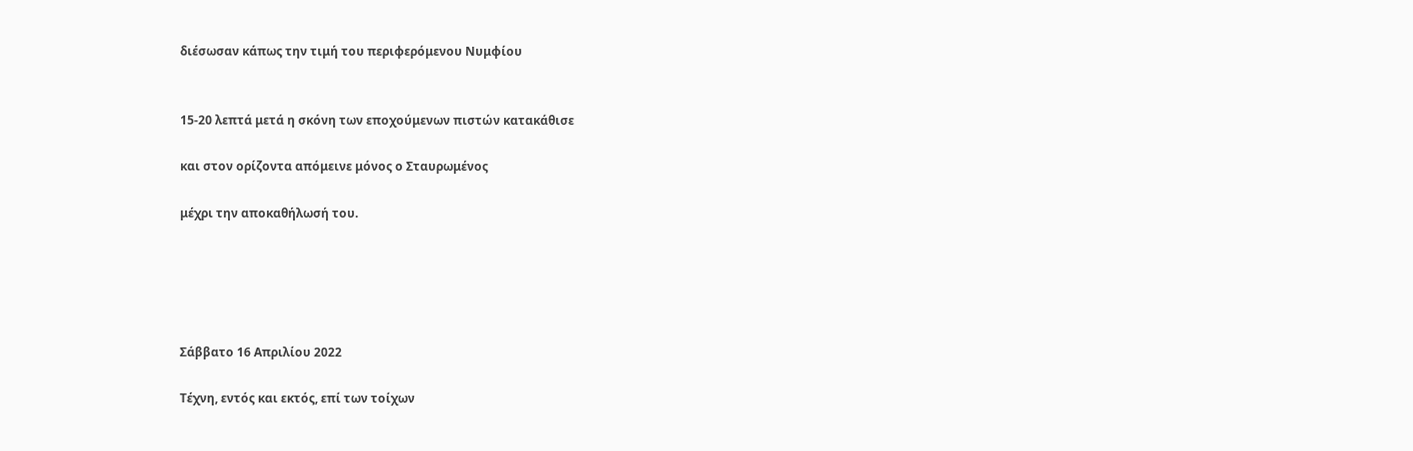διέσωσαν κάπως την τιμή του περιφερόμενου Νυμφίου


15-20 λεπτά μετά η σκόνη των εποχούμενων πιστών κατακάθισε

και στον ορίζοντα απόμεινε μόνος ο Σταυρωμένος

μέχρι την αποκαθήλωσή του.





Σάββατο 16 Απριλίου 2022

Τέχνη, εντός και εκτός, επί των τοίχων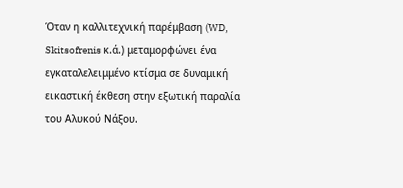Όταν η καλλιτεχνική παρέμβαση (WD, Skitsofrenis κ.ά.) μεταμορφώνει ένα εγκαταλελειμμένο κτίσμα σε δυναμική εικαστική έκθεση στην εξωτική παραλία του Αλυκού Νάξου.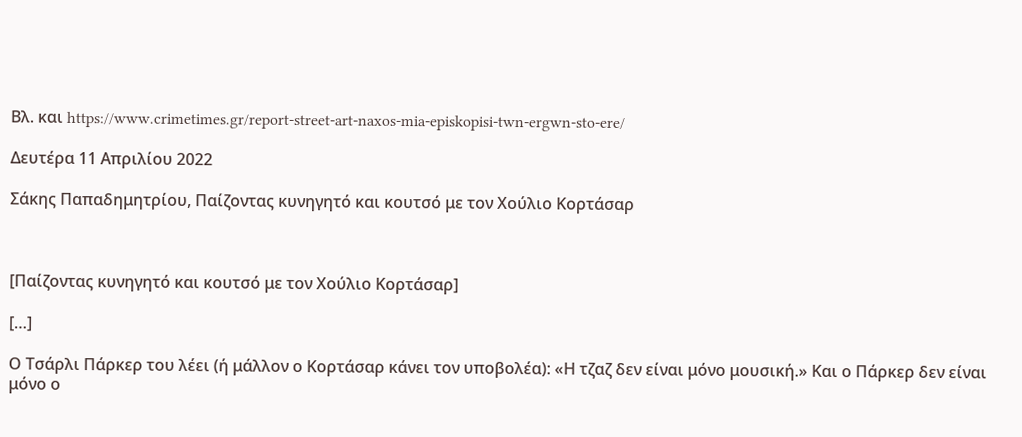Βλ. και https://www.crimetimes.gr/report-street-art-naxos-mia-episkopisi-twn-ergwn-sto-ere/

Δευτέρα 11 Απριλίου 2022

Σάκης Παπαδημητρίου, Παίζοντας κυνηγητό και κουτσό με τον Χούλιο Κορτάσαρ



[Παίζοντας κυνηγητό και κουτσό με τον Χούλιο Κορτάσαρ]

[…]

Ο Τσάρλι Πάρκερ του λέει (ή μάλλον ο Κορτάσαρ κάνει τον υποβολέα): «Η τζαζ δεν είναι μόνο μουσική.» Και ο Πάρκερ δεν είναι μόνο ο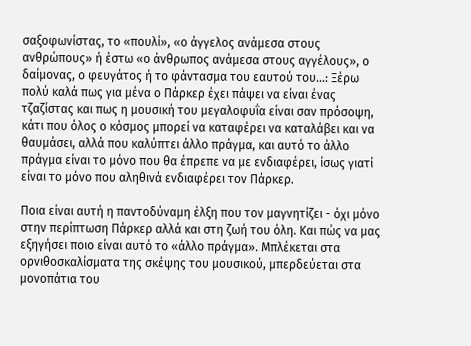σαξοφωνίστας, το «πουλί», «ο άγγελος ανάμεσα στους ανθρώπους» ή έστω «ο άνθρωπος ανάμεσα στους αγγέλους», ο δαίμονας, ο φευγάτος ή το φάντασμα του εαυτού του...: Ξέρω πολύ καλά πως για μένα ο Πάρκερ έχει πάψει να είναι ένας τζαζίστας και πως η μουσική του μεγαλοφυΐα είναι σαν πρόσοψη, κάτι που όλος ο κόσμος μπορεί να καταφέρει να καταλάβει και να θαυμάσει, αλλά που καλύπτει άλλο πράγμα, και αυτό το άλλο πράγμα είναι το μόνο που θα έπρεπε να με ενδιαφέρει, ίσως γιατί είναι το μόνο που αληθινά ενδιαφέρει τον Πάρκερ.

Ποια είναι αυτή η παντοδύναμη έλξη που τον μαγνητίζει - όχι μόνο στην περίπτωση Πάρκερ αλλά και στη ζωή του όλη. Και πώς να μας εξηγήσει ποιο είναι αυτό το «άλλο πράγμα». Μπλέκεται στα ορνιθοσκαλίσματα της σκέψης του μουσικού, μπερδεύεται στα μονοπάτια του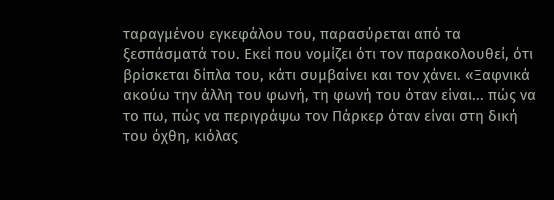ταραγμένου εγκεφάλου του, παρασύρεται από τα ξεσπάσματά του. Εκεί που νομίζει ότι τον παρακολουθεί, ότι βρίσκεται δίπλα του, κάτι συμβαίνει και τον χάνει. «Ξαφνικά ακούω την άλλη του φωνή, τη φωνή του όταν είναι... πώς να το πω, πώς να περιγράψω τον Πάρκερ όταν είναι στη δική του όχθη, κιόλας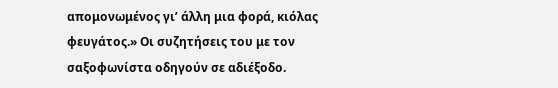απομονωμένος γι’ άλλη μια φορά, κιόλας φευγάτος.» Οι συζητήσεις του με τον σαξοφωνίστα οδηγούν σε αδιέξοδο.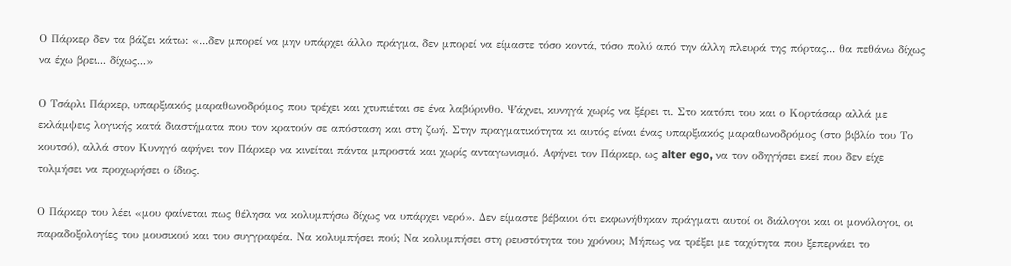Ο Πάρκερ δεν τα βάζει κάτω: «...δεν μπορεί να μην υπάρχει άλλο πράγμα, δεν μπορεί να είμαστε τόσο κοντά, τόσο πολύ από την άλλη πλευρά της πόρτας... θα πεθάνω δίχως να έχω βρει... δίχως...»

Ο Τσάρλι Πάρκερ, υπαρξιακός μαραθωνοδρόμος που τρέχει και χτυπιέται σε ένα λαβύρινθο. Ψάχνει, κυνηγά χωρίς να ξέρει τι. Στο κατόπι του και ο Κορτάσαρ αλλά με εκλάμψεις λογικής κατά διαστήματα που τον κρατούν σε απόσταση και στη ζωή. Στην πραγματικότητα κι αυτός είναι ένας υπαρξιακός μαραθωνοδρόμος (στο βιβλίο του Το κουτσό), αλλά στον Κυνηγό αφήνει τον Πάρκερ να κινείται πάντα μπροστά και χωρίς ανταγωνισμό. Αφήνει τον Πάρκερ, ως alter ego, να τον οδηγήσει εκεί που δεν είχε τολμήσει να προχωρήσει ο ίδιος.

Ο Πάρκερ του λέει «μου φαίνεται πως θέλησα να κολυμπήσω δίχως να υπάρχει νερό». Δεν είμαστε βέβαιοι ότι εκφωνήθηκαν πράγματι αυτοί οι διάλογοι και οι μονόλογοι, οι παραδοξολογίες του μουσικού και του συγγραφέα. Να κολυμπήσει πού; Να κολυμπήσει στη ρευστότητα του χρόνου; Μήπως να τρέξει με ταχύτητα που ξεπερνάει το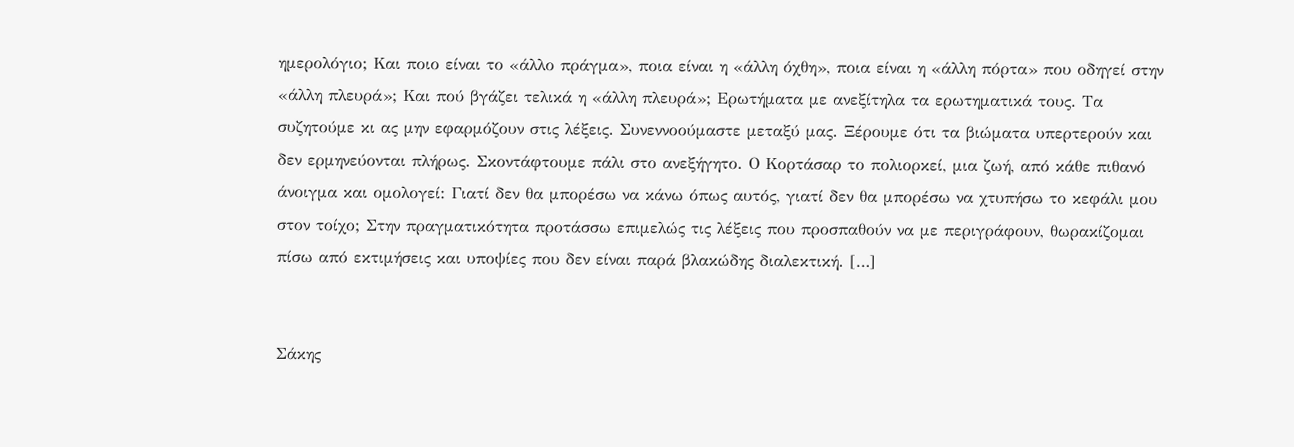ημερολόγιο; Και ποιο είναι το «άλλο πράγμα», ποια είναι η «άλλη όχθη», ποια είναι η «άλλη πόρτα» που οδηγεί στην «άλλη πλευρά»; Και πού βγάζει τελικά η «άλλη πλευρά»; Ερωτήματα με ανεξίτηλα τα ερωτηματικά τους. Τα συζητούμε κι ας μην εφαρμόζουν στις λέξεις. Συνεννοούμαστε μεταξύ μας. Ξέρουμε ότι τα βιώματα υπερτερούν και δεν ερμηνεύονται πλήρως. Σκοντάφτουμε πάλι στο ανεξήγητο. Ο Κορτάσαρ το πολιορκεί, μια ζωή, από κάθε πιθανό άνοιγμα και ομολογεί: Γιατί δεν θα μπορέσω να κάνω όπως αυτός, γιατί δεν θα μπορέσω να χτυπήσω το κεφάλι μου στον τοίχο; Στην πραγματικότητα προτάσσω επιμελώς τις λέξεις που προσπαθούν να με περιγράφουν, θωρακίζομαι πίσω από εκτιμήσεις και υποψίες που δεν είναι παρά βλακώδης διαλεκτική. […]


Σάκης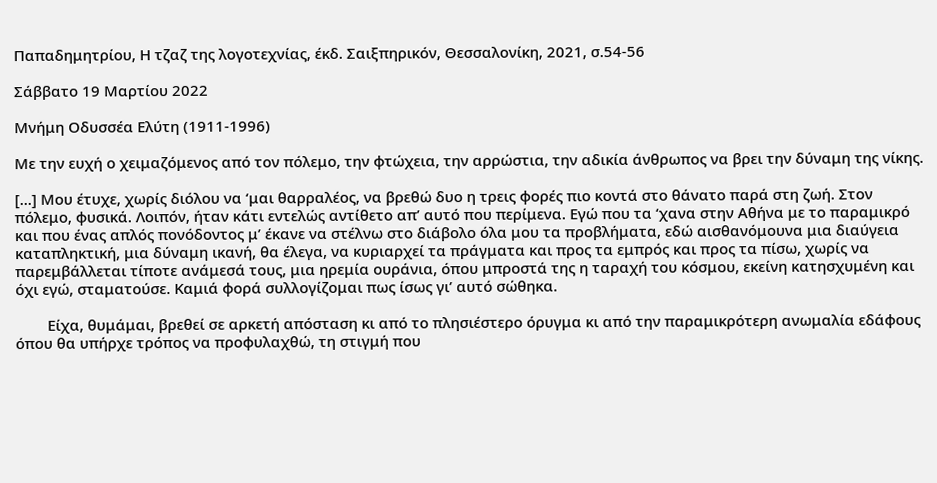Παπαδημητρίου, Η τζαζ της λογοτεχνίας, έκδ. Σαιξπηρικόν, Θεσσαλονίκη, 2021, σ.54-56

Σάββατο 19 Μαρτίου 2022

Μνήμη Οδυσσέα Ελύτη (1911-1996)

Με την ευχή ο χειμαζόμενος από τον πόλεμο, την φτώχεια, την αρρώστια, την αδικία άνθρωπος να βρει την δύναμη της νίκης.

[...] Μου έτυχε, χωρίς διόλου να ‘μαι θαρραλέος, να βρεθώ δυο η τρεις φορές πιο κοντά στο θάνατο παρά στη ζωή. Στον πόλεμο, φυσικά. Λοιπόν, ήταν κάτι εντελώς αντίθετο απ’ αυτό που περίμενα. Εγώ που τα ‘χανα στην Αθήνα με το παραμικρό και που ένας απλός πονόδοντος μ’ έκανε να στέλνω στο διάβολο όλα μου τα προβλήματα, εδώ αισθανόμουνα μια διαύγεια καταπληκτική, μια δύναμη ικανή, θα έλεγα, να κυριαρχεί τα πράγματα και προς τα εμπρός και προς τα πίσω, χωρίς να παρεμβάλλεται τίποτε ανάμεσά τους, μια ηρεμία ουράνια, όπου μπροστά της η ταραχή του κόσμου, εκείνη κατησχυμένη και όχι εγώ, σταματούσε. Καμιά φορά συλλογίζομαι πως ίσως γι’ αυτό σώθηκα.

        Είχα, θυμάμαι, βρεθεί σε αρκετή απόσταση κι από το πλησιέστερο όρυγμα κι από την παραμικρότερη ανωμαλία εδάφους όπου θα υπήρχε τρόπος να προφυλαχθώ, τη στιγμή που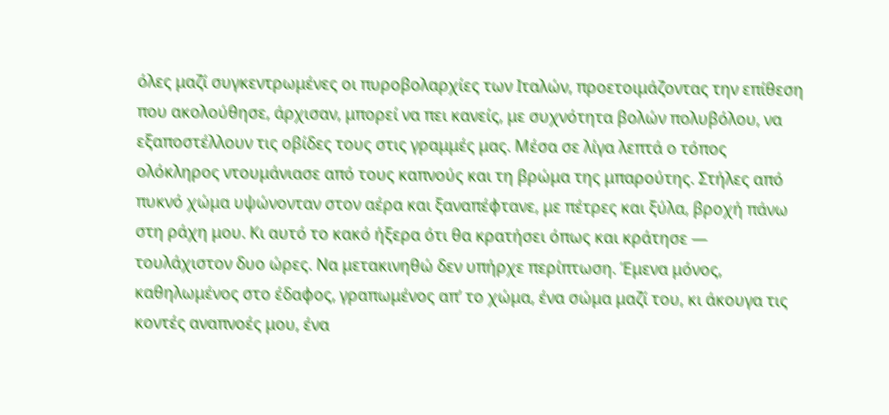όλες μαζί συγκεντρωμένες οι πυροβολαρχίες των Ιταλών, προετοιμάζοντας την επίθεση που ακολούθησε, άρχισαν, μπορεί να πει κανείς, με συχνότητα βολών πολυβόλου, να εξαποστέλλουν τις οβίδες τους στις γραμμές μας. Μέσα σε λίγα λεπτά ο τόπος ολόκληρος ντουμάνιασε από τους καπνούς και τη βρώμα της μπαρούτης. Στήλες από πυκνό χώμα υψώνονταν στον αέρα και ξαναπέφτανε, με πέτρες και ξύλα, βροχή πάνω στη ράχη μου. Κι αυτό το κακό ήξερα ότι θα κρατήσει όπως και κράτησε — τουλάχιστον δυο ώρες. Να μετακινηθώ δεν υπήρχε περίπτωση. Έμενα μόνος, καθηλωμένος στο έδαφος, γραπωμένος απ’ το χώμα, ένα σώμα μαζί του, κι άκουγα τις κοντές αναπνοές μου, ένα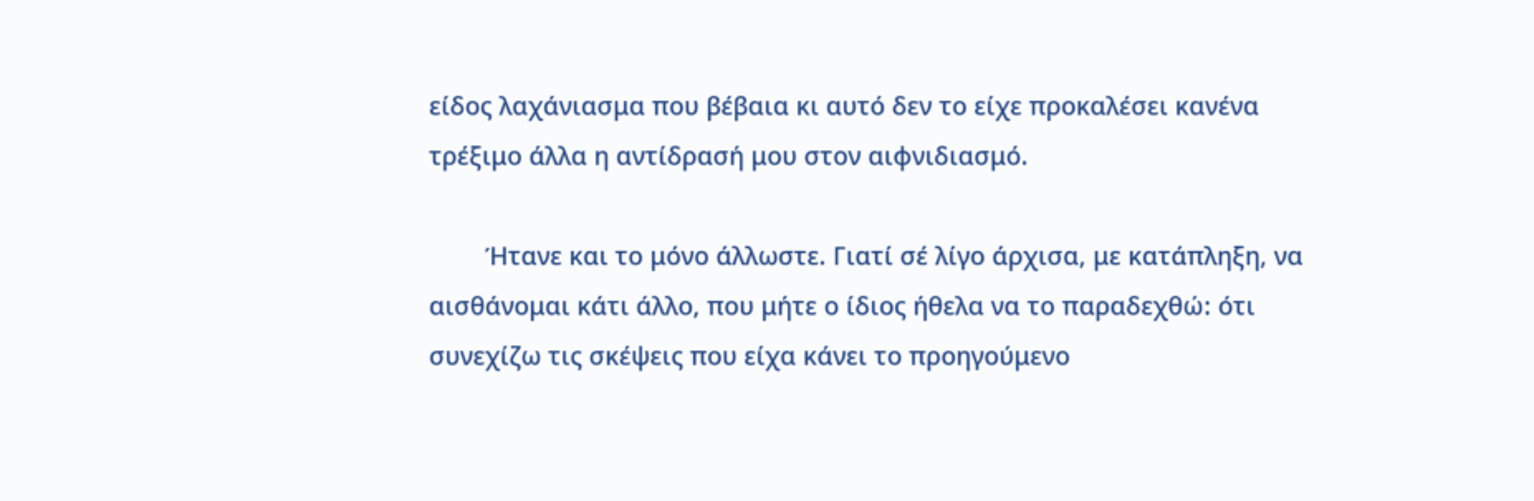είδος λαχάνιασμα που βέβαια κι αυτό δεν το είχε προκαλέσει κανένα τρέξιμο άλλα η αντίδρασή μου στον αιφνιδιασμό.

        Ήτανε και το μόνο άλλωστε. Γιατί σέ λίγο άρχισα, με κατάπληξη, να αισθάνομαι κάτι άλλο, που μήτε ο ίδιος ήθελα να το παραδεχθώ: ότι συνεχίζω τις σκέψεις που είχα κάνει το προηγούμενο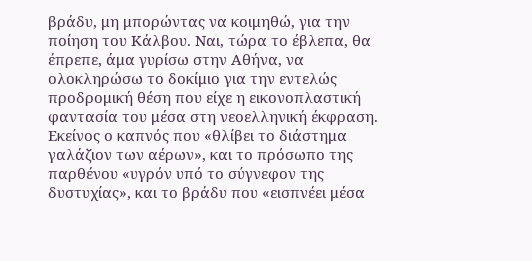βράδυ, μη μπορώντας να κοιμηθώ, για την ποίηση του Κάλβου. Ναι, τώρα το έβλεπα, θα έπρεπε, άμα γυρίσω στην Αθήνα, να ολοκληρώσω το δοκίμιο για την εντελώς προδρομική θέση που είχε η εικονοπλαστική φαντασία του μέσα στη νεοελληνική έκφραση. Εκείνος ο καπνός που «θλίβει το διάστημα γαλάζιον των αέρων», και το πρόσωπο της παρθένου «υγρόν υπό το σύγνεφον της δυστυχίας», και το βράδυ που «εισπνέει μέσα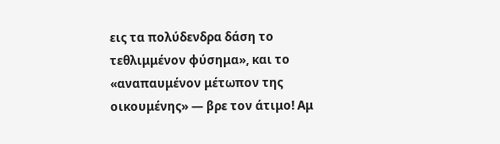εις τα πολύδενδρα δάση το τεθλιμμένον φύσημα», και το «αναπαυμένον μέτωπον της οικουμένης» — βρε τον άτιμο! Αμ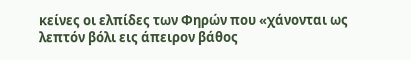κείνες οι ελπίδες των Φηρών που «χάνονται ως λεπτόν βόλι εις άπειρον βάθος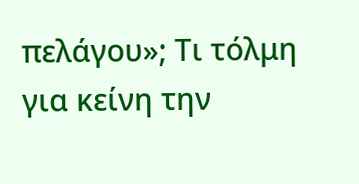πελάγου»; Τι τόλμη για κείνη την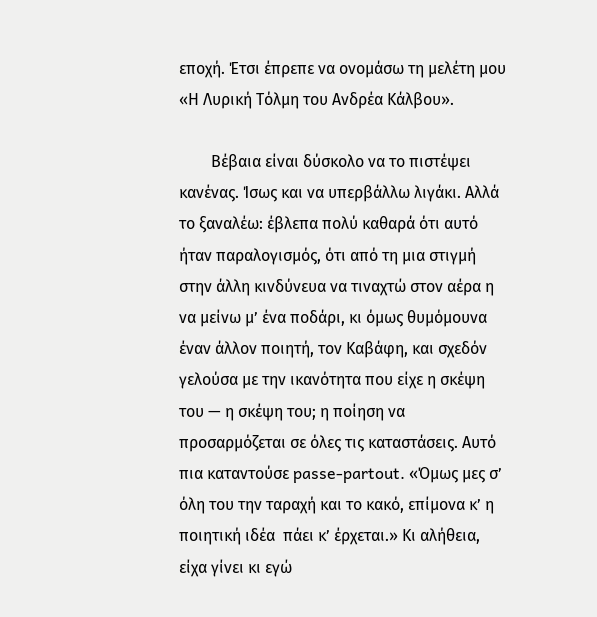εποχή. Έτσι έπρεπε να ονομάσω τη μελέτη μου «Η Λυρική Τόλμη του Ανδρέα Κάλβου».

        Βέβαια είναι δύσκολο να το πιστέψει κανένας. Ίσως και να υπερβάλλω λιγάκι. Αλλά το ξαναλέω: έβλεπα πολύ καθαρά ότι αυτό ήταν παραλογισμός, ότι από τη μια στιγμή στην άλλη κινδύνευα να τιναχτώ στον αέρα η να μείνω μ’ ένα ποδάρι, κι όμως θυμόμουνα έναν άλλον ποιητή, τον Καβάφη, και σχεδόν γελούσα με την ικανότητα που είχε η σκέψη του — η σκέψη του; η ποίηση να προσαρμόζεται σε όλες τις καταστάσεις. Αυτό πια καταντούσε passe-partout. «Όμως μες σ’ όλη του την ταραχή και το κακό, επίμονα κ’ η ποιητική ιδέα  πάει κ’ έρχεται.» Κι αλήθεια, είχα γίνει κι εγώ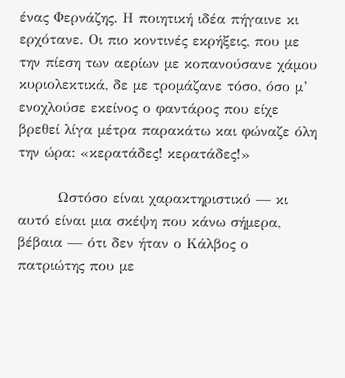ένας Φερνάζης. Η ποιητική ιδέα πήγαινε κι ερχότανε. Οι πιο κοντινές εκρήξεις, που με την πίεση των αερίων με κοπανούσανε χάμου κυριολεκτικά, δε με τρομάζανε τόσο, όσο μ’ ενοχλούσε εκείνος ο φαντάρος που είχε βρεθεί λίγα μέτρα παρακάτω και φώναζε όλη την ώρα: «κερατάδες! κερατάδες!»

        Ωστόσο είναι χαρακτηριστικό — κι αυτό είναι μια σκέψη που κάνω σήμερα, βέβαια — ότι δεν ήταν ο Κάλβος ο πατριώτης που με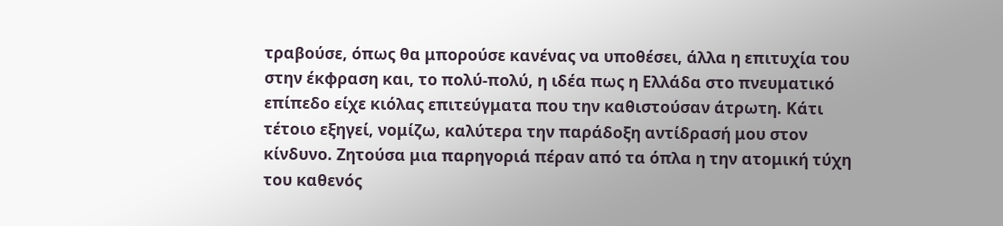τραβούσε, όπως θα μπορούσε κανένας να υποθέσει, άλλα η επιτυχία του στην έκφραση και, το πολύ-πολύ, η ιδέα πως η Ελλάδα στο πνευματικό επίπεδο είχε κιόλας επιτεύγματα που την καθιστούσαν άτρωτη. Κάτι τέτοιο εξηγεί, νομίζω, καλύτερα την παράδοξη αντίδρασή μου στον κίνδυνο. Ζητούσα μια παρηγοριά πέραν από τα όπλα η την ατομική τύχη του καθενός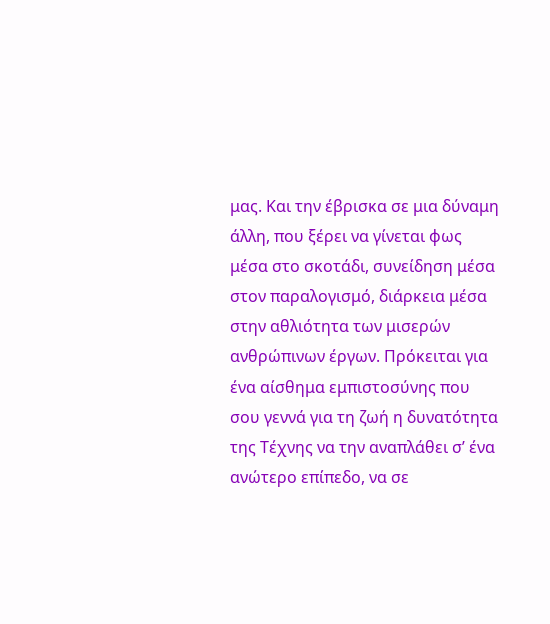μας. Και την έβρισκα σε μια δύναμη άλλη, που ξέρει να γίνεται φως μέσα στο σκοτάδι, συνείδηση μέσα στον παραλογισμό, διάρκεια μέσα στην αθλιότητα των μισερών ανθρώπινων έργων. Πρόκειται για ένα αίσθημα εμπιστοσύνης που σου γεννά για τη ζωή η δυνατότητα της Τέχνης να την αναπλάθει σ’ ένα ανώτερο επίπεδο, να σε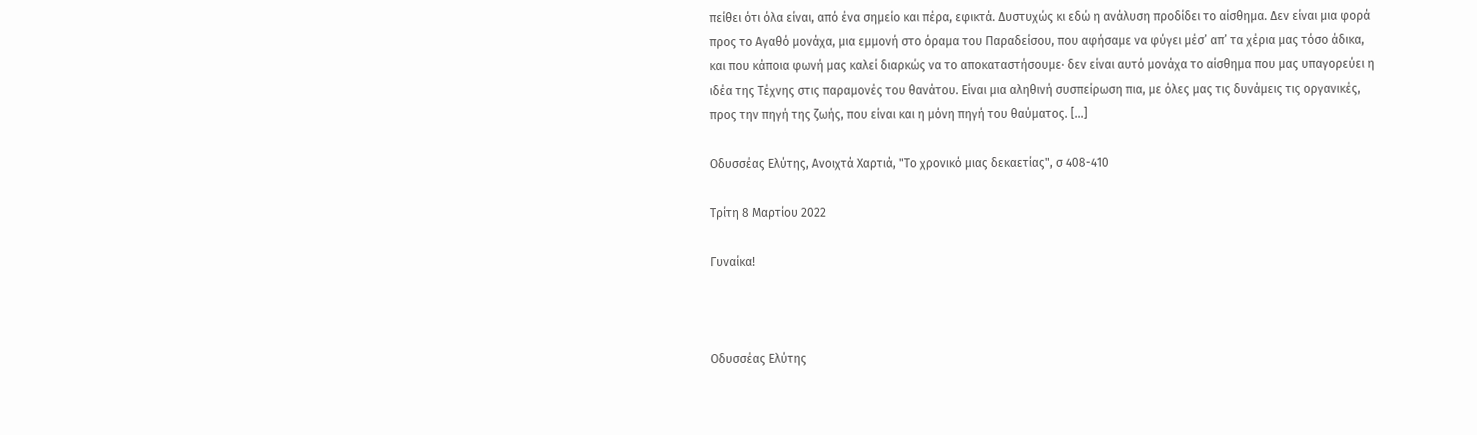πείθει ότι όλα είναι, από ένα σημείο και πέρα, εφικτά. Δυστυχώς κι εδώ η ανάλυση προδίδει το αίσθημα. Δεν είναι μια φορά προς το Αγαθό μονάχα, μια εμμονή στο όραμα του Παραδείσου, που αφήσαμε να φύγει μέσ’ απ’ τα χέρια μας τόσο άδικα, και που κάποια φωνή μας καλεί διαρκώς να το αποκαταστήσουμε∙ δεν είναι αυτό μονάχα το αίσθημα που μας υπαγορεύει η ιδέα της Τέχνης στις παραμονές του θανάτου. Είναι μια αληθινή συσπείρωση πια, με όλες μας τις δυνάμεις τις οργανικές, προς την πηγή της ζωής, που είναι και η μόνη πηγή του θαύματος. [...]

Οδυσσέας Ελύτης, Ανοιχτά Χαρτιά, "Το χρονικό μιας δεκαετίας", σ 408-410

Τρίτη 8 Μαρτίου 2022

Γυναίκα!



Οδυσσέας Ελύτης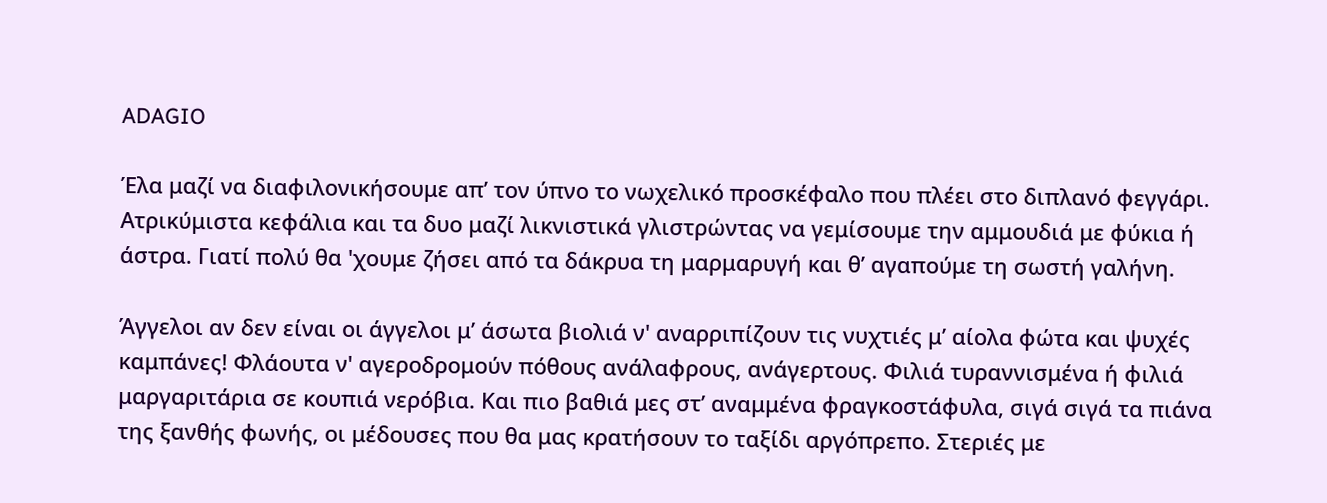ADAGIO

Έλα μαζί να διαφιλονικήσουμε απ’ τον ύπνο το νωχελικό προσκέφαλο που πλέει στο διπλανό φεγγάρι. Ατρικύμιστα κεφάλια και τα δυο μαζί λικνιστικά γλιστρώντας να γεμίσουμε την αμμουδιά με φύκια ή
άστρα. Γιατί πολύ θα 'χουμε ζήσει από τα δάκρυα τη μαρμαρυγή και θ’ αγαπούμε τη σωστή γαλήνη.

Άγγελοι αν δεν είναι οι άγγελοι μ’ άσωτα βιολιά ν' αναρριπίζουν τις νυχτιές μ’ αίολα φώτα και ψυχές καμπάνες! Φλάουτα ν' αγεροδρομούν πόθους ανάλαφρους, ανάγερτους. Φιλιά τυραννισμένα ή φιλιά
μαργαριτάρια σε κουπιά νερόβια. Και πιο βαθιά μες στ’ αναμμένα φραγκοστάφυλα, σιγά σιγά τα πιάνα της ξανθής φωνής, οι μέδουσες που θα μας κρατήσουν το ταξίδι αργόπρεπο. Στεριές με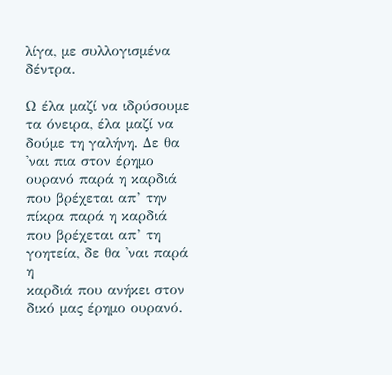λίγα, με συλλογισμένα δέντρα.

Ω έλα μαζί να ιδρύσουμε τα όνειρα, έλα μαζί να δούμε τη γαλήνη. Δε θα 'ναι πια στον έρημο ουρανό παρά η καρδιά που βρέχεται απ’ την πίκρα παρά η καρδιά που βρέχεται απ’ τη γοητεία, δε θα 'ναι παρά η
καρδιά που ανήκει στον δικό μας έρημο ουρανό.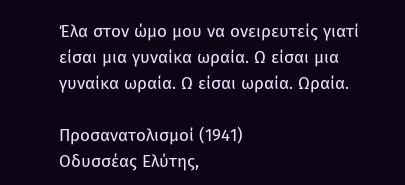Έλα στον ώμο μου να ονειρευτείς γιατί είσαι μια γυναίκα ωραία. Ω είσαι μια γυναίκα ωραία. Ω είσαι ωραία. Ωραία.

Προσανατολισμοί (1941)
Οδυσσέας Ελύτης,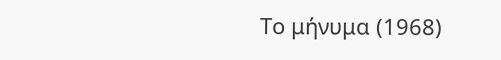Το μήνυμα (1968)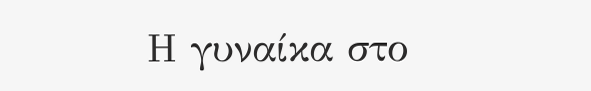Η γυναίκα στο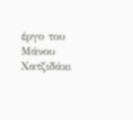έργο του Μάνου Χατζιδάκι